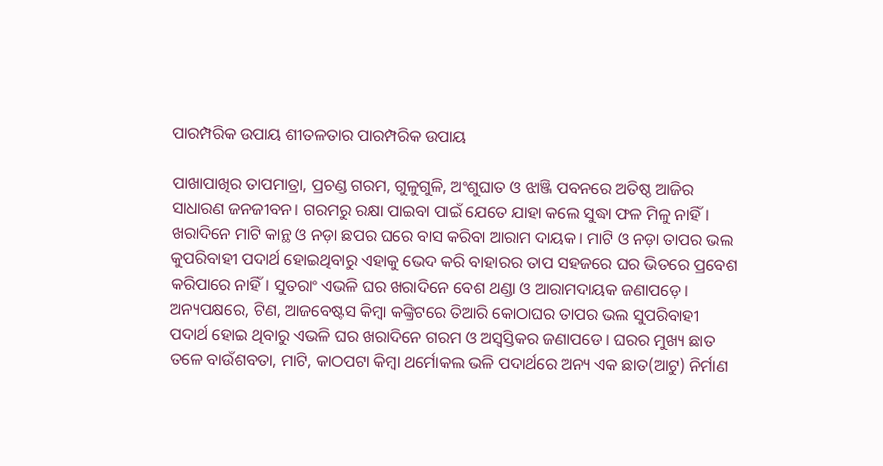ପାରମ୍ପରିକ ଉପାୟ ଶୀତଳତାର ପାରମ୍ପରିକ ଉପାୟ

ପାଖାପାଖିର ତାପମାତ୍ରା, ପ୍ରଚଣ୍ଡ ଗରମ, ଗୁଳୁଗୁଳି, ଅଂଶୁଘାତ ଓ ଝାଞ୍ଜି ପବନରେ ଅତିଷ୍ଠ ଆଜିର ସାଧାରଣ ଜନଜୀବନ। ଗରମରୁ ରକ୍ଷା ପାଇବା ପାଇଁ ଯେତେ ଯାହା କଲେ ସୁଦ୍ଧା ଫଳ ମିଳୁ ନାହିଁ।
ଖରାଦିନେ ମାଟି କାନ୍ଥ ଓ ନଡ଼ା ଛପର ଘରେ ବାସ କରିବା ଆରାମ ଦାୟକ। ମାଟି ଓ ନଡ଼ା ତାପର ଭଲ କୁପରିବାହୀ ପଦାର୍ଥ ହୋଇଥିବାରୁ ଏହାକୁ ଭେଦ କରି ବାହାରର ତାପ ସହଜରେ ଘର ଭିତରେ ପ୍ରବେଶ କରିପାରେ ନାହିଁ। ସୁତରାଂ ଏଭଳି ଘର ଖରାଦିନେ ବେଶ ଥଣ୍ଡା ଓ ଆରାମଦାୟକ ଜଣାପଡ଼େ। ଅନ୍ୟପକ୍ଷରେ, ଟିଣ, ଆଜବେଷ୍ଟସ କିମ୍ବା କଙ୍କ୍ରିଟରେ ତିଆରି କୋଠାଘର ତାପର ଭଲ ସୁପରିବାହୀ ପଦାର୍ଥ ହୋଇ ଥିବାରୁ ଏଭଳି ଘର ଖରାଦିନେ ଗରମ ଓ ଅସ୍ବସ୍ତିକର ଜଣାପଡେ। ଘରର ମୁଖ୍ୟ ଛାତ ତଳେ ବାଉଁଶବତା, ମାଟି, କାଠପଟା କିମ୍ବା ଥର୍ମୋକଲ ଭଳି ପଦାର୍ଥରେ ଅନ୍ୟ ଏକ ଛାତ(ଆଟୁ) ନିର୍ମାଣ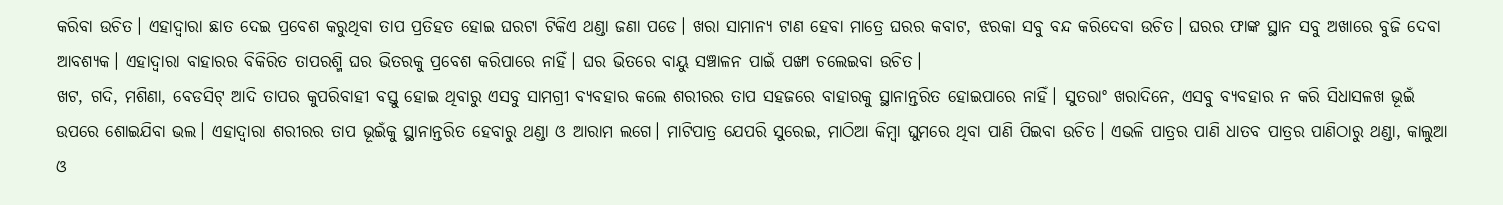କରିବା ଉଚିତ। ଏହାଦ୍ୱାରା ଛାତ ଦେଇ ପ୍ରବେଶ କରୁଥିବା ତାପ ପ୍ରତିହତ ହୋଇ ଘରଟା ଟିକିଏ ଥଣ୍ଡା ଜଣା ପଡେ। ଖରା ସାମାନ୍ୟ ଟାଣ ହେବା ମାତ୍ରେ ଘରର କବାଟ, ଝରକା ସବୁ ବନ୍ଦ କରିଦେବା ଉଚିତ। ଘରର ଫାଙ୍କ ସ୍ଥାନ ସବୁ ଅଖାରେ ବୁଜି ଦେବା ଆବଶ୍ୟକ। ଏହାଦ୍ୱାରା ବାହାରର ବିକିରିତ ତାପରଶ୍ମି ଘର ଭିତରକୁ ପ୍ରବେଶ କରିପାରେ ନାହିଁ। ଘର ଭିତରେ ବାୟୁ ସଞ୍ଚାଳନ ପାଇଁ ପଙ୍ଖା ଚଲେଇବା ଉଚିତ।
ଖଟ, ଗଦି, ମଶିଣା, ବେଡସିଟ୍‌ ଆଦି ତାପର କୁପରିବାହୀ ବସ୍ତୁ ହୋଇ ଥିବାରୁ ଏସବୁ ସାମଗ୍ରୀ ବ୍ୟବହାର କଲେ ଶରୀରର ତାପ ସହଜରେ ବାହାରକୁ ସ୍ଥାନାନ୍ତରିତ ହୋଇପାରେ ନାହିଁ। ସୁତରାଂ ଖରାଦିନେ, ଏସବୁ ବ୍ୟବହାର ନ କରି ସିଧାସଳଖ ଭୂଇଁ ଉପରେ ଶୋଇଯିବା ଭଲ। ଏହାଦ୍ୱାରା ଶରୀରର ତାପ ଭୂଇଁକୁ ସ୍ଥାନାନ୍ତରିତ ହେବାରୁ ଥଣ୍ଡା ଓ ଆରାମ ଲଗେ। ମାଟିପାତ୍ର ଯେପରି ସୁରେଇ, ମାଠିଆ କିମ୍ବା ଘୁମରେ ଥିବା ପାଣି ପିଇବା ଉଚିତ। ଏଭଳି ପାତ୍ରର ପାଣି ଧାତବ ପାତ୍ରର ପାଣିଠାରୁ ଥଣ୍ଡା, କାଲୁଆ ଓ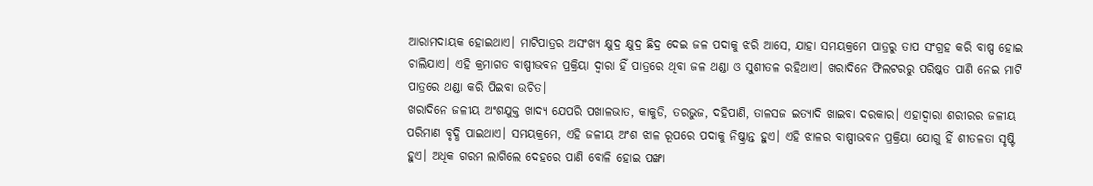ଆରାମଦାୟକ ହୋଇଥାଏ। ମାଟିପାତ୍ରର ଅସଂଖ୍ୟ କ୍ଷୁଦ୍ର କ୍ଷୁଦ୍ର ଛିଦ୍ର ଦେଇ ଜଳ ପଦାକୁ ଝରି ଆସେ, ଯାହା ସମୟକ୍ରମେ ପାତ୍ରରୁ ତାପ ସଂଗ୍ରହ କରି ବାଷ୍ପ ହୋଇ ଚାଲିଯାଏ। ଏହି କ୍ରମାଗତ ବାଷ୍ପୀଭବନ ପ୍ରକ୍ରିୟା ଦ୍ୱାରା ହିଁ ପାତ୍ରରେ ଥିବା ଜଳ ଥଣ୍ଡା ଓ ସୁଶୀତଳ ରହିଥାଏ। ଖରାଦିନେ ଫିଲଟରରୁ ପରିଷ୍କତ ପାଣି ନେଇ ମାଟି ପାତ୍ରରେ ଥଣ୍ଡା କରି ପିଇବା ଉଚିତ।
ଖରାଦିନେ ଜଳୀୟ ଅଂଶଯୁକ୍ତ ଖାଦ୍ୟ ଯେପରି ପଖାଳଭାତ, କାକୁଡି, ତରଭୁଜ, ଦହିପାଣି, ତାଳସଜ ଇତ୍ୟାଦି ଖାଇବା ଦରକାର। ଏହାଦ୍ୱାରା ଶରୀରର ଜଳୀୟ ପରିମାଣ ବୃଦ୍ଧି ପାଇଥାଏ। ସମୟକ୍ରମେ, ଏହି ଜଳୀୟ ଅଂଶ ଝାଳ ରୂପରେ ପଦାକୁ ନିଷ୍କ୍ରାନ୍ତ ହୁଏ। ଏହି ଝାଳର ବାଷ୍ପୀଭବନ ପ୍ରକ୍ରିୟା ଯୋଗୁ ହିଁ ଶୀତଳତା ସୃଷ୍ଟି ହୁଏ। ଅଧିକ ଗରମ ଲାଗିଲେ ଦେହରେ ପାଣି ବୋଳି ହୋଇ ପଙ୍ଖା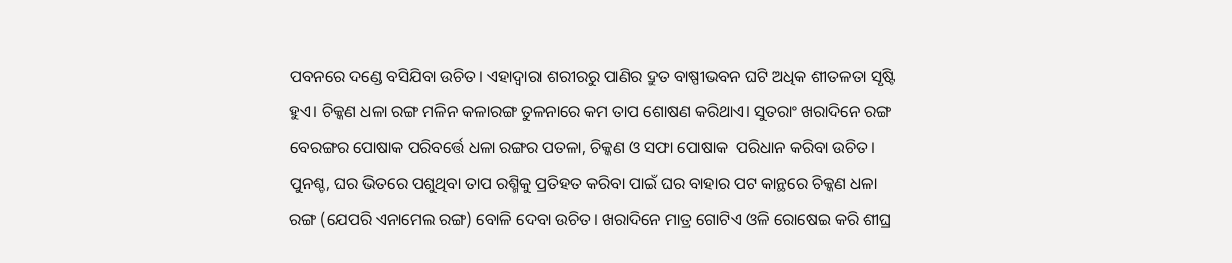ପବନରେ ଦଣ୍ଡେ ବସିଯିବା ଉଚିତ। ଏହାଦ୍ୱାରା ଶରୀରରୁ ପାଣିର ଦ୍ରୁତ ବାଷ୍ପୀଭବନ ଘଟି ଅଧିକ ଶୀତଳତା ସୃଷ୍ଟି ହୁଏ। ଚିକ୍କଣ ଧଳା ରଙ୍ଗ ମଳିନ କଳାରଙ୍ଗ ତୁଳନାରେ କମ ତାପ ଶୋଷଣ କରିଥାଏ। ସୁତରାଂ ଖରାଦିନେ ରଙ୍ଗ ବେରଙ୍ଗର ପୋଷାକ ପରିବର୍ତ୍ତେ ଧଳା ରଙ୍ଗର ପତଳା, ଚିକ୍କଣ ଓ ସଫା ପୋଷାକ  ପରିଧାନ କରିବା ଉଚିତ। ପୁନଶ୍ଚ, ଘର ଭିତରେ ପଶୁଥିବା ତାପ ରଶ୍ମିକୁ ପ୍ରତିହତ କରିବା ପାଇଁ ଘର ବାହାର ପଟ କାନ୍ଥରେ ଚିକ୍କଣ ଧଳା ରଙ୍ଗ (ଯେପରି ଏନାମେଲ ରଙ୍ଗ) ବୋଳି ଦେବା ଉଚିତ। ଖରାଦିନେ ମାତ୍ର ଗୋଟିଏ ଓଳି ରୋଷେଇ କରି ଶୀଘ୍ର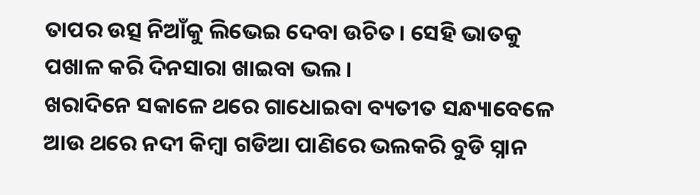ତାପର ଉତ୍ସ ନିଆଁକୁ ଲିଭେଇ ଦେବା ଉଚିତ। ସେହି ଭାତକୁ ପଖାଳ କରି ଦିନସାରା ଖାଇବା ଭଲ।
ଖରାଦିନେ ସକାଳେ ଥରେ ଗାଧୋଇବା ବ୍ୟତୀତ ସନ୍ଧ୍ୟାବେଳେ ଆଉ ଥରେ ନଦୀ କିମ୍ବା ଗଡିଆ ପାଣିରେ ଭଲକରି ବୁଡି ସ୍ନାନ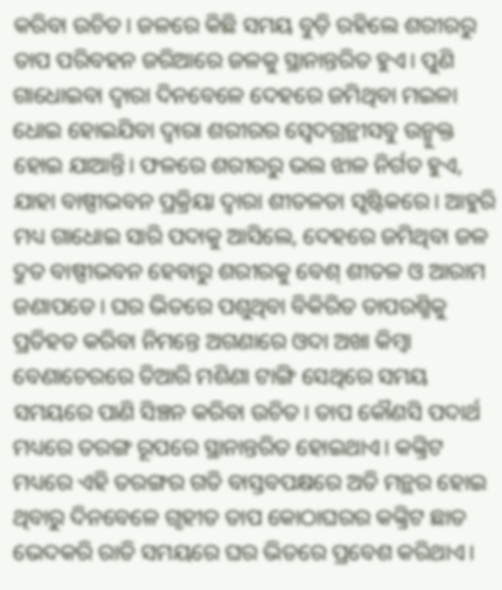କରିବା ଉଚିତ। ଜଳରେ କିଛି ସମୟ ବୁଡ଼ି ରହିଲେ ଶରୀରରୁ ତାପ ପରିବହନ ଜରିଆରେ ଜଳକୁ ସ୍ଥାନାନ୍ତରିତ ହୁଏ। ପୁଣି ଗାଧୋଇବା ଦ୍ୱାରା ଦିନବେଳେ ଦେହରେ ଜମିଥିବା ମଇଳା ଧୋଇ ହୋଇଯିବା ଦ୍ୱାରା ଶରୀରର ସ୍ବେଦଗ୍ରନ୍ଥୀସବୁ ଉନ୍ମୁକ୍ତ ହୋଇ ଯାଆନ୍ତି। ଫଳରେ ଶରୀରରୁ ଭଲ ଝାଳ ନିର୍ଗତ ହୁଏ, ଯାହା ବାଷ୍ପୀଭବନ ପ୍ରକ୍ରିୟା ଦ୍ୱାରା ଶୀତଳତା ସୃଷ୍ଟିକରେ। ଆହୁରି ମଧ୍ୟ ଗାଧୋଇ ସାରି ପଦାକୁ ଆସିଲେ, ଦେହରେ ଜମିଥିବା ଜଳ ଦ୍ରୁତ ବାଷ୍ପୀଭବନ ହେବାରୁ ଶରୀରକୁ ବେଶ୍‌ ଶୀତଳ ଓ ଆରାମ ଜଣାପଡେ। ଘର ଭିତରେ ପଶୁଥିବା ବିକିରିତ ତାପରଶ୍ମିକୁ ପ୍ରତିହତ କରିବା ନିମନ୍ତେ ଅଗଣାରେ ଓଦା ଅଖା କିମ୍ବା ବେଣାଚେରରେ ତିଆରି ମଶିଣା ଟାଙ୍ଗି ସେଥିରେ ସମୟ ସମୟରେ ପାଣି ସିଞ୍ଚନ କରିବା ଉଚିତ। ତାପ କୌଣସି ପଦାର୍ଥ ମଧ୍ୟରେ ତରଙ୍ଗ ରୂପରେ ସ୍ଥାନାନ୍ତରିତ ହୋଇଥାଏ। କଙ୍କ୍ରିଟ ମଧ୍ୟରେ ଏହି ତରଙ୍ଗର ଗତି ବାସ୍ତବପକ୍ଷରେ ଅତି ମନ୍ଥର ହୋଇ ଥିବାରୁ ଦିନବେଳେ ଗୃହୀତ ତାପ କୋଠାଘରର କଙ୍କ୍ରିଟ ଛାତ ଭେଦକରି ରାତି ସମୟରେ ଘର ଭିତରେ ପ୍ରବେଶ କରିଥାଏ।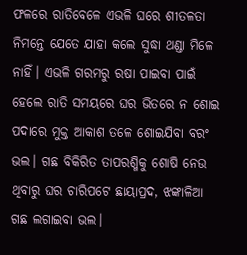ଫଳରେ ରାତିବେଳେ ଏଭଳି ଘରେ ଶୀତଳତା ନିମନ୍ତେ ଯେତେ ଯାହା କଲେ ସୁଦ୍ଧା ଥଣ୍ଡା ମିଳେ ନାହିଁ। ଏଭଳି ଗରମରୁ ରଷା ପାଇବା ପାଇଁ ହେଲେ ରାତି ସମୟରେ ଘର ଭିତରେ ନ ଶୋଇ ପଦାରେ ମୁକ୍ତ ଆକାଶ ତଳେ ଶୋଇଯିବା ବରଂ ଭଲ। ଗଛ ବିକିରିତ ତାପରଶ୍ମିକୁ ଶୋଷି ନେଉ ଥିବାରୁ ଘର ଚାରିପଟେ ଛାୟାପ୍ରଦ, ଝଙ୍କାଳିଆ ଗଛ ଲଗାଇବା ଭଲ।